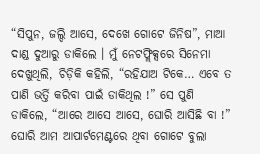“ସିପୁନ, ଜଲ୍ଦି ଆସେ, ଦେଖେ ଗୋଟେ ଜିନିଷ”, ମାଆ ଦାଣ୍ଡ ଦୁଆରୁ ଡାକିଲେ । ମୁଁ ନେଟଫ୍ଲିକ୍ସରେ ସିନେମା ଦେଖୁଥିଲି, ଚିଡ଼ିକି କହିଲି, “ରହିଯାଅ ଟିକେ… ଏବେ ତ ପାଣି ଭର୍ତ୍ତି କରିବା ପାଇଁ ଡାକିଥିଲ !” ସେ ପୁଣି ଡାକିଲେ, “ଆରେ ଆସେ ଆସେ, ଘୋରି ଆସିଛି ବା !” ଘୋରି ଆମ ଆପାର୍ଟମେଣ୍ଟରେ ଥିବା ଗୋଟେ ବୁଲା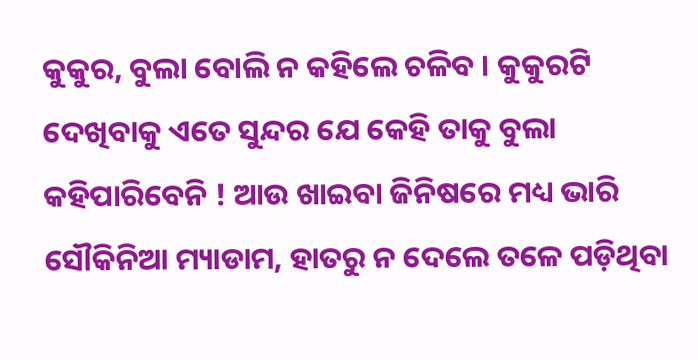କୁକୁର, ବୁଲା ବୋଲି ନ କହିଲେ ଚଳିବ । କୁକୁରଟି ଦେଖିବାକୁ ଏତେ ସୁନ୍ଦର ଯେ କେହି ତାକୁ ବୁଲା କହିପାରିବେନି ! ଆଉ ଖାଇବା ଜିନିଷରେ ମଧ୍ୟ ଭାରି ସୌକିନିଆ ମ୍ୟାଡାମ, ହାତରୁ ନ ଦେଲେ ତଳେ ପଡ଼ିଥିବା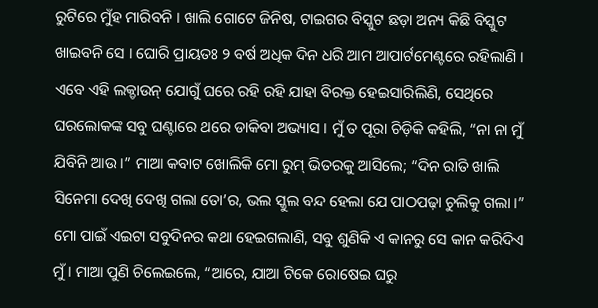ରୁଟିରେ ମୁଁହ ମାରିବନି । ଖାଲି ଗୋଟେ ଜିନିଷ, ଟାଇଗର ବିସ୍କୁଟ ଛଡ଼ା ଅନ୍ୟ କିଛି ବିସ୍କୁଟ ଖାଇବନି ସେ । ଘୋରି ପ୍ରାୟତଃ ୨ ବର୍ଷ ଅଧିକ ଦିନ ଧରି ଆମ ଆପାର୍ଟମେଣ୍ଟରେ ରହିଲାଣି ।
ଏବେ ଏହି ଲକ୍ଡାଉନ୍ ଯୋଗୁଁ ଘରେ ରହି ରହି ଯାହା ବିରକ୍ତ ହେଇସାରିଲିଣି, ସେଥିରେ ଘରଲୋକଙ୍କ ସବୁ ଘଣ୍ଟାରେ ଥରେ ଡାକିବା ଅଭ୍ୟାସ । ମୁଁ ତ ପୂରା ଚିଡ଼ିକି କହିଲି, “ନା ନା ମୁଁ ଯିବିନି ଆଉ ।” ମାଆ କବାଟ ଖୋଲିକି ମୋ ରୁମ୍ ଭିତରକୁ ଆସିଲେ; “ଦିନ ରାତି ଖାଲି ସିନେମା ଦେଖି ଦେଖି ଗଲା ତୋ’ର, ଭଲ ସ୍କୁଲ ବନ୍ଦ ହେଲା ଯେ ପାଠପଢ଼ା ଚୁଲିକୁ ଗଲା ।” ମୋ ପାଇଁ ଏଇଟା ସବୁଦିନର କଥା ହେଇଗଲାଣି, ସବୁ ଶୁଣିକି ଏ କାନରୁ ସେ କାନ କରିଦିଏ ମୁଁ । ମାଆ ପୁଣି ଚିଲେଇଲେ, “ଆରେ, ଯାଆ ଟିକେ ରୋଷେଇ ଘରୁ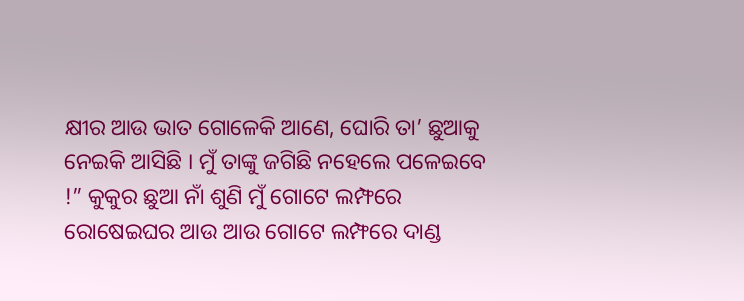କ୍ଷୀର ଆଉ ଭାତ ଗୋଳେକି ଆଣେ, ଘୋରି ତା’ ଛୁଆକୁ ନେଇକି ଆସିଛି । ମୁଁ ତାଙ୍କୁ ଜଗିଛି ନହେଲେ ପଳେଇବେ !” କୁକୁର ଛୁଆ ନାଁ ଶୁଣି ମୁଁ ଗୋଟେ ଲମ୍ଫରେ ରୋଷେଇଘର ଆଉ ଆଉ ଗୋଟେ ଲମ୍ଫରେ ଦାଣ୍ଡ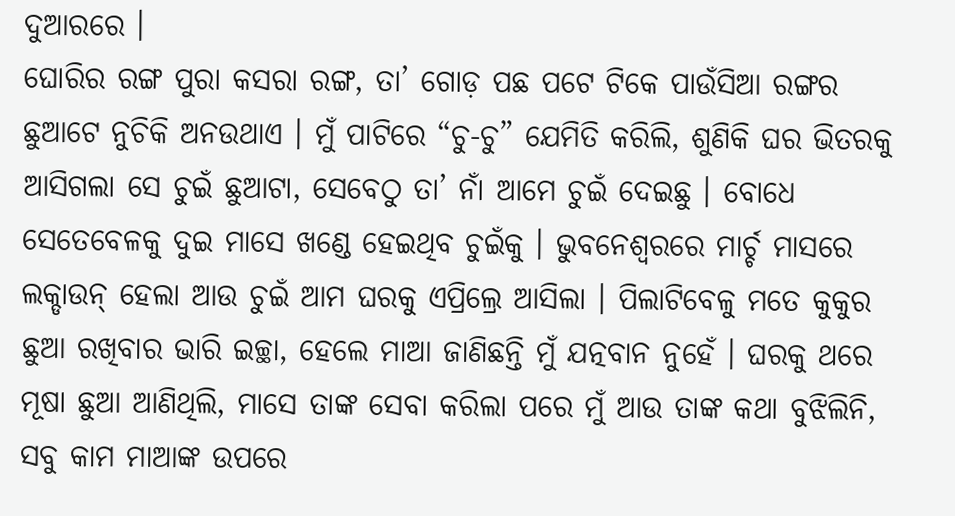ଦୁଆରରେ ।
ଘୋରିର ରଙ୍ଗ ପୁରା କସରା ରଙ୍ଗ, ତା’ ଗୋଡ଼ ପଛ ପଟେ ଟିକେ ପାଉଁସିଆ ରଙ୍ଗର ଛୁଆଟେ ନୁଚିକି ଅନଉଥାଏ । ମୁଁ ପାଟିରେ “ଚୁ-ଚୁ” ଯେମିତି କରିଲି, ଶୁଣିକି ଘର ଭିତରକୁ ଆସିଗଲା ସେ ଚୁଇଁ ଛୁଆଟା, ସେବେଠୁ ତା’ ନାଁ ଆମେ ଚୁଇଁ ଦେଇଛୁ । ବୋଧେ ସେତେବେଳକୁ ଦୁଇ ମାସେ ଖଣ୍ଡେ ହେଇଥିବ ଚୁଇଁକୁ । ଭୁବନେଶ୍ୱରରେ ମାର୍ଚ୍ଚ ମାସରେ ଲକ୍ଡାଉନ୍ ହେଲା ଆଉ ଚୁଇଁ ଆମ ଘରକୁ ଏପ୍ରିଲ୍ରେ ଆସିଲା । ପିଲାଟିବେଳୁ ମତେ କୁକୁର ଛୁଆ ରଖିବାର ଭାରି ଇଚ୍ଛା, ହେଲେ ମାଆ ଜାଣିଛନ୍ତି ମୁଁ ଯତ୍ନବାନ ନୁହେଁ । ଘରକୁ ଥରେ ମୂଷା ଛୁଆ ଆଣିଥିଲି, ମାସେ ତାଙ୍କ ସେବା କରିଲା ପରେ ମୁଁ ଆଉ ତାଙ୍କ କଥା ବୁଝିଲିନି, ସବୁ କାମ ମାଆଙ୍କ ଉପରେ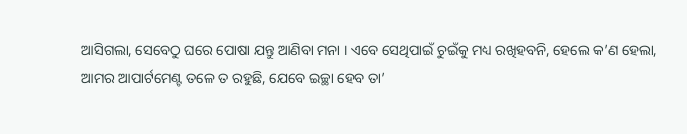ଆସିଗଲା, ସେବେଠୁ ଘରେ ପୋଷା ଯନ୍ତୁ ଆଣିବା ମନା । ଏବେ ସେଥିପାଇଁ ଚୁଇଁକୁ ମଧ୍ୟ ରଖିହବନି, ହେଲେ କ’ଣ ହେଲା, ଆମର ଆପାର୍ଟମେଣ୍ଟ ତଳେ ତ ରହୁଛି, ଯେବେ ଇଚ୍ଛା ହେବ ତା’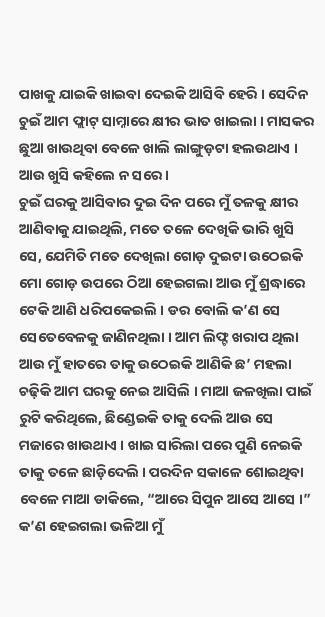ପାଖକୁ ଯାଇକି ଖାଇବା ଦେଇକି ଆସିବି ହେରି । ସେଦିନ ଚୁଇଁ ଆମ ଫ୍ଲାଟ୍ ସାମ୍ନାରେ କ୍ଷୀର ଭାତ ଖାଇଲା । ମାସକର ଛୁଆ ଖାଉଥିବା ବେଳେ ଖାଲି ଲାଙ୍ଗୁଡ଼ଟା ହଲଉଥାଏ । ଆଉ ଖୁସି କହିଲେ ନ ସରେ ।
ଚୁଇଁ ଘରକୁ ଆସିବାର ଦୁଇ ଦିନ ପରେ ମୁଁ ତଳକୁ କ୍ଷୀର ଆଣିବାକୁ ଯାଇଥିଲି, ମତେ ତଳେ ଦେଖିକି ଭାରି ଖୁସି ସେ, ଯେମିତି ମତେ ଦେଖିଲା ଗୋଡ଼ ଦୁଇଟା ଉଠେଇକି ମୋ ଗୋଡ଼ ଉପରେ ଠିଆ ହେଇଗଲା ଆଉ ମୁଁ ଶ୍ରଦ୍ଧାରେ ଟେକି ଆଣି ଧରିପକେଇଲି । ଡର ବୋଲି କ’ଣ ସେ ସେତେବେଳକୁ ଜାଣିନଥିଲା । ଆମ ଲିଫ୍ଟ ଖରାପ ଥିଲା ଆଉ ମୁଁ ହାତରେ ତାକୁ ଉଠେଇକି ଆଣିକି ଛ’ ମହଲା ଚଢ଼ିକି ଆମ ଘରକୁ ନେଇ ଆସିଲି । ମାଆ ଜଳଖିଲା ପାଇଁ ରୁଟି କରିଥିଲେ, ଛିଣ୍ଡେଇକି ତାକୁ ଦେଲି ଆଉ ସେ ମଜାରେ ଖାଉଥାଏ । ଖାଇ ସାରିଲା ପରେ ପୁଣି ନେଇକି ତାକୁ ତଳେ ଛାଡ଼ିଦେଲି । ପରଦିନ ସକାଳେ ଶୋଇଥିବା ବେଳେ ମାଆ ଡାକିଲେ, “ଆରେ ସିପୁନ ଆସେ ଆସେ ।” କ’ଣ ହେଇଗଲା ଭଳିଆ ମୁଁ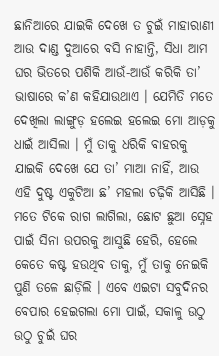ଛାନିଆରେ ଯାଇକି ଦେଖେ ତ ଚୁଇଁ ମାହାରାଣୀ ଆଉ ଦାଣ୍ଡ ଦୁଆରେ ବସି ନାହାନ୍ତି, ସିଧା ଆମ ଘର ଭିତରେ ପଶିକି ଆଉଁ-ଆଉଁ କରିକି ତା’ ଭାଷାରେ କ’ଣ କହିଯାଉଥାଏ । ଯେମିତି ମତେ ଦେଖିଲା ଲାଙ୍ଗୁଡ଼ ହଲେଇ ହଲେଇ ମୋ ଆଡ଼କୁ ଧାଇଁ ଆସିଲା । ମୁଁ ତାକୁ ଧରିକି ବାହରକୁ ଯାଇକି ଦେଖେ ଯେ ତା’ ମାଆ ନାହିଁ, ଆଉ ଏହି ଦୁଷ୍ଟ ଏକୁଟିଆ ଛ’ ମହଲା ଚଢ଼ିକି ଆସିଛି । ମତେ ଟିକେ ରାଗ ଲାଗିଲା, ଛୋଟ ଛୁଆ ସ୍ନେହ ପାଇଁ ସିନା ଉପରକୁ ଆସୁଛି ହେରି, ହେଲେ କେତେ କଷ୍ଟ ହଉଥିବ ତାକୁ, ମୁଁ ତାକୁ ନେଇକି ପୁଣି ତଳେ ଛାଡ଼ିଲି । ଏବେ ଏଇଟା ସବୁଦିନର ବେପାର ହେଇଗଲା ମୋ ପାଇଁ, ସକାଳୁ ଉଠୁ ଉଠୁ ଚୁଇଁ ଘର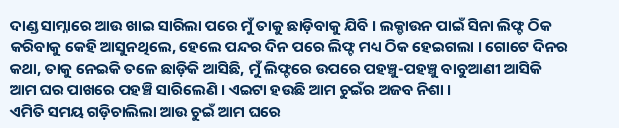ଦାଣ୍ଡ ସାମ୍ନାରେ ଆଉ ଖାଇ ସାରିଲା ପରେ ମୁଁ ତାକୁ ଛାଡ଼ିବାକୁ ଯିବି । ଲକ୍ଡାଉନ ପାଇଁ ସିନା ଲିଫ୍ଟ ଠିକ କରିବାକୁ କେହି ଆସୁନଥିଲେ, ହେଲେ ପନ୍ଦର ଦିନ ପରେ ଲିଫ୍ଟ ମଧ୍ୟ ଠିକ ହେଇଗଲା । ଗୋଟେ ଦିନର କଥା, ତାକୁ ନେଇକି ତଳେ ଛାଡ଼ିକି ଆସିଛି, ମୁଁ ଲିଫ୍ଟରେ ଉପରେ ପହଞ୍ଚୁ-ପହଞ୍ଚୁ ବାବୁଆଣୀ ଆସିକି ଆମ ଘର ପାଖରେ ପହଞ୍ଚି ସାରିଲେଣି । ଏଇଟା ହଉଛି ଆମ ଚୁଇଁର ଅଜବ ନିଶା ।
ଏମିତି ସମୟ ଗଡ଼ିଚାଲିଲା ଆଉ ଚୁଇଁ ଆମ ଘରେ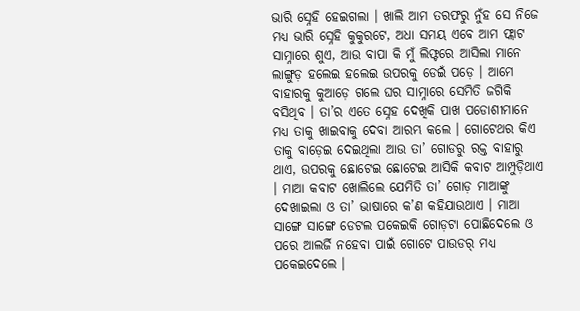ଭାରି ସ୍ନେହି ହେଇଗଲା । ଖାଲି ଆମ ତରଫରୁ ନୁଁହ ସେ ନିଜେ ମଧ୍ୟ ଭାରି ସ୍ନେହି କୁକୁରଟେ, ଅଧା ସମୟ ଏବେ ଆମ ଫ୍ଲାଟ ସାମ୍ନାରେ ଶୁଏ, ଆଉ ବାପା କି ମୁଁ ଲିଫ୍ଟରେ ଆସିଲା ମାନେ ଲାଙ୍ଗୁଡ଼ ହଲେଇ ହଲେଇ ଉପରକୁ ଡେଇଁ ପଡ଼େ । ଆମେ ବାହାରକୁ କୁଆଡ଼େ ଗଲେ ଘର ସାମ୍ନାରେ ସେମିତି ଜଗିକି ବସିଥିବ । ତା’ର ଏତେ ସ୍ନେହ ଦେଖିକି ପାଖ ପଡୋଶୀମାନେ ମଧ୍ୟ ତାକୁ ଖାଇବାକୁ ଦେବା ଆରମ୍ଭ କଲେ । ଗୋଟେଥର କିଏ ତାକୁ ବାଡ଼େଇ ଦେଇଥିଲା ଆଉ ତା’ ଗୋଡରୁ ରକ୍ତ ବାହାରୁ ଥାଏ, ଉପରକୁ ଛୋଟେଇ ଛୋଟେଇ ଆସିକି କବାଟ ଆମ୍ପୁଡ଼ିଥାଏ । ମାଆ କବାଟ ଖୋଲିଲେ ଯେମିତି ତା’ ଗୋଡ଼ ମାଆଙ୍କୁ ଦେଖାଇଲା ଓ ତା’ ଭାଷାରେ କ’ଣ କହିଯାଉଥାଏ । ମାଆ ସାଙ୍ଗେ ସାଙ୍ଗେ ଡେଟଲ ପକେଇକି ଗୋଡ଼ଟା ପୋଛିଦେଲେ ଓ ପରେ ଆଲର୍ଜି ନହେବା ପାଇଁ ଗୋଟେ ପାଉଡର୍ ମଧ୍ୟ ପକେଇଦେଲେ ।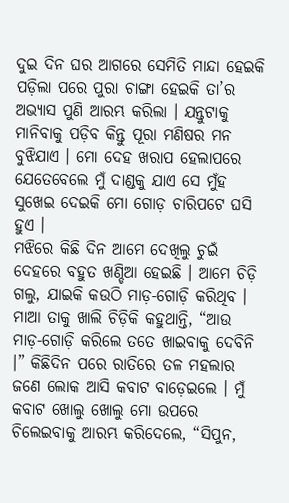ଦୁଇ ଦିନ ଘର ଆଗରେ ସେମିତି ମାନ୍ଦା ହେଇକି ପଡ଼ିଲା ପରେ ପୁରା ଚାଙ୍ଗା ହେଇକି ତା’ର ଅଭ୍ୟାସ ପୁଣି ଆରମ୍ଭ କରିଲା । ଯନ୍ତୁଟାକୁ ମାନିବାକୁ ପଡ଼ିବ କିନ୍ତୁ ପୂରା ମଣିଷର ମନ ବୁଝିଯାଏ । ମୋ ଦେହ ଖରାପ ହେଲାପରେ ଯେତେବେଲେ ମୁଁ ଦାଣ୍ଡକୁ ଯାଏ ସେ ମୁଁହ ସୁଖେଇ ଦେଇକି ମୋ ଗୋଡ଼ ଚାରିପଟେ ଘସି ହୁଏ ।
ମଝିରେ କିଛି ଦିନ ଆମେ ଦେଖିଲୁ ଚୁଇଁ ଦେହରେ ବହୁତ ଖଣ୍ଡିଆ ହେଇଛି । ଆମେ ଚିଡ଼ି ଗଲୁ, ଯାଇକି କଉଠି ମାଡ଼-ଗୋଡ଼ି କରିଥିବ । ମାଆ ତାକୁ ଖାଲି ଚିଡ଼ିକି କହୁଥାନ୍ତି, “ଆଉ ମାଡ଼-ଗୋଡ଼ି କରିଲେ ତତେ ଖାଇବାକୁ ଦେବିନି ।” କିଛିଦିନ ପରେ ରାତିରେ ତଳ ମହଲାର ଜଣେ ଲୋକ ଆସି କବାଟ ବାଡ଼େଇଲେ । ମୁଁ କବାଟ ଖୋଲୁ ଖୋଲୁ ମୋ ଉପରେ ଚିଲେଇବାକୁ ଆରମ୍ଭ କରିଦେଲେ, “ସିପୁନ,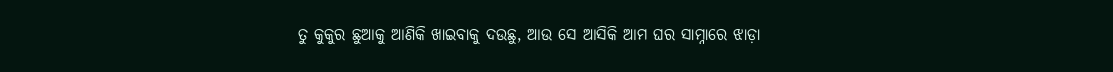ତୁ କୁକୁର ଛୁଆକୁ ଆଣିକି ଖାଇବାକୁ ଦଉଛୁ, ଆଉ ସେ ଆସିକି ଆମ ଘର ସାମ୍ନାରେ ଝାଡ଼ା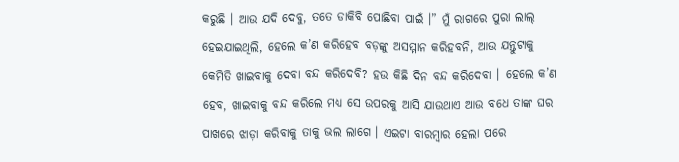କରୁଛି । ଆଉ ଯଦି ଦେବୁ, ତତେ ଡାକିବି ପୋଛିବା ପାଇଁ ।” ମୁଁ ରାଗରେ ପୁରା ଲାଲ୍ ହେଇଯାଇଥିଲି, ହେଲେ କ’ଣ କରିହେବ ବଡ଼ଙ୍କୁ ଅସମ୍ମାନ କରିହବନି, ଆଉ ଯନ୍ତୁଟାକୁ କେମିତି ଖାଇବାକୁ ଦେବା ବନ୍ଦ କରିଦେବି? ହଉ କିଛି ଦିନ ବନ୍ଦ କରିଦେବା । ହେଲେ କ’ଣ ହେବ, ଖାଇବାକୁ ବନ୍ଦ କରିଲେ ମଧ୍ୟ ସେ ଉପରକୁ ଆସି ଯାଉଥାଏ ଆଉ ବଧେ ତାଙ୍କ ଘର ପାଖରେ ଝାଡ଼ା କରିବାକୁ ତାକୁ ଭଲ ଲାଗେ । ଏଇଟା ବାରମ୍ବାର ହେଲା ପରେ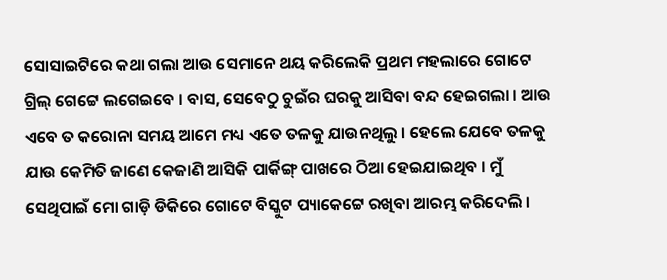ସୋସାଇଟିରେ କଥା ଗଲା ଆଉ ସେମାନେ ଥୟ କରିଲେକି ପ୍ରଥମ ମହଲାରେ ଗୋଟେ ଗ୍ରିଲ୍ ଗେଟ୍ଟେ ଲଗେଇବେ । ବାସ, ସେବେଠୁ ଚୁଇଁର ଘରକୁ ଆସିବା ବନ୍ଦ ହେଇଗଲା । ଆଉ ଏବେ ତ କରୋନା ସମୟ ଆମେ ମଧ୍ୟ ଏତେ ତଳକୁ ଯାଉନଥିଲୁ । ହେଲେ ଯେବେ ତଳକୁ ଯାଉ କେମିତି ଜାଣେ କେଜାଣି ଆସିକି ପାର୍କିଙ୍ଗ୍ ପାଖରେ ଠିଆ ହେଇଯାଇଥିବ । ମୁଁ ସେଥିପାଇଁ ମୋ ଗାଡ଼ି ଡିକିରେ ଗୋଟେ ବିସ୍କୁଟ ପ୍ୟାକେଟ୍ଟେ ରଖିବା ଆରମ୍ଭ କରିଦେଲି ।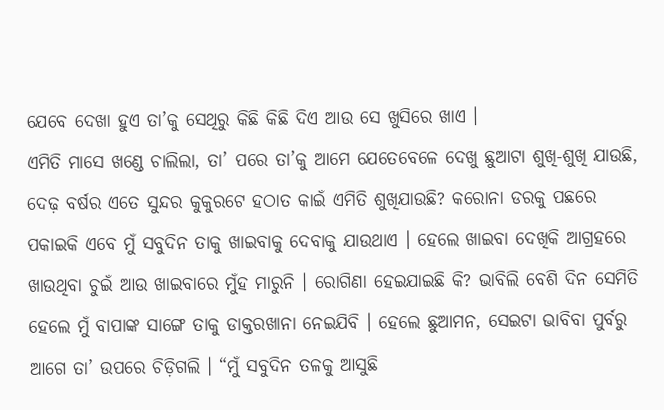ଯେବେ ଦେଖା ହୁଏ ତା’କୁ ସେଥିରୁ କିଛି କିଛି ଦିଏ ଆଉ ସେ ଖୁସିରେ ଖାଏ ।
ଏମିତି ମାସେ ଖଣ୍ଡେ ଚାଲିଲା, ତା’ ପରେ ତା’କୁ ଆମେ ଯେତେବେଳେ ଦେଖୁ ଛୁଆଟା ଶୁଖି-ଶୁଖି ଯାଉଛି, ଦେଢ଼ ବର୍ଷର ଏତେ ସୁନ୍ଦର କୁକୁରଟେ ହଠାତ କାଇଁ ଏମିତି ଶୁଖିଯାଉଛି? କରୋନା ଡରକୁ ପଛରେ ପକାଇକି ଏବେ ମୁଁ ସବୁଦିନ ତାକୁ ଖାଇବାକୁ ଦେବାକୁ ଯାଉଥାଏ । ହେଲେ ଖାଇବା ଦେଖିକି ଆଗ୍ରହରେ ଖାଉଥିବା ଚୁଇଁ ଆଉ ଖାଇବାରେ ମୁଁହ ମାରୁନି । ରୋଗିଣା ହେଇଯାଇଛି କି? ଭାବିଲି ବେଶି ଦିନ ସେମିତି ହେଲେ ମୁଁ ବାପାଙ୍କ ସାଙ୍ଗେ ତାକୁ ଡାକ୍ତରଖାନା ନେଇଯିବି । ହେଲେ ଛୁଆମନ, ସେଇଟା ଭାବିବା ପୁର୍ବରୁ ଆଗେ ତା’ ଉପରେ ଚିଡ଼ିଗଲି । “ମୁଁ ସବୁଦିନ ତଳକୁ ଆସୁଛି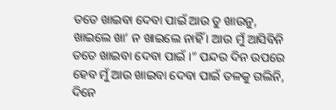ତତେ ଖାଇବା ଦେବା ପାଇଁ ଆଉ ତୁ ଖାଉନୁ, ଖାଇଲେ ଖା’ ନ ଖାଇଲେ ନାହିଁ । ଆଉ ମୁଁ ଆସିବିନି ତତେ ଖାଇବା ଦେବା ପାଇଁ ।” ପନ୍ଦର ଦିନ ଉପରେ ହେବ ମୁଁ ଆଉ ଖାଇବା ଦେବା ପାଇଁ ତଳକୁ ଗଲିନି, ଦିନେ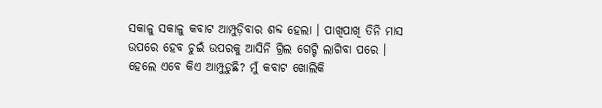ସକାଳୁ ସକାଳୁ କବାଟ ଆମ୍ପୁଡ଼ିବାର ଶବ୍ଦ ହେଲା । ପାଖିପାଖି ତିନି ମାସ ଉପରେ ହେବ ଚୁଇଁ ଉପରକୁ ଆସିନି ଗ୍ରିଲ ଗେଟ୍ଟି ଲାଗିବା ପରେ । ହେଲେ ଏବେ କିଏ ଆମ୍ପୁଡ଼ୁଛି? ମୁଁ କବାଟ ଖୋଲିକି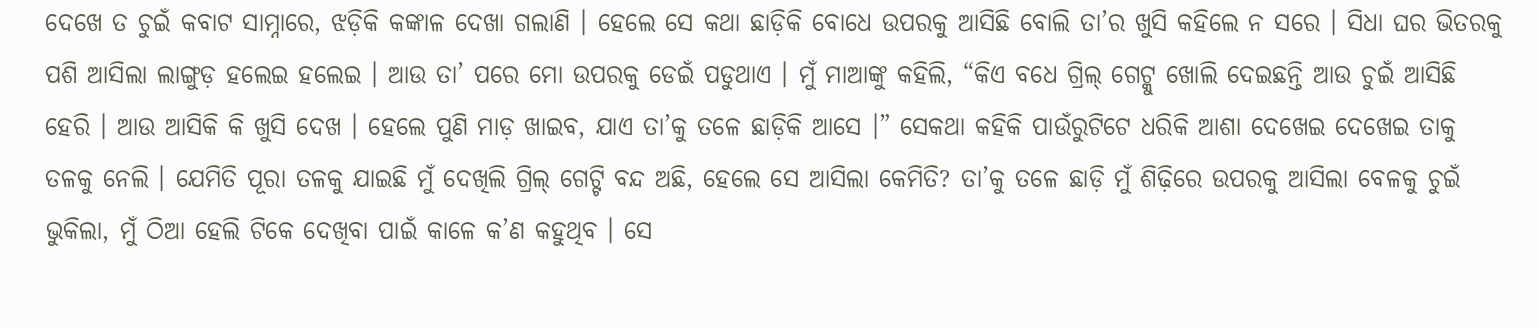ଦେଖେ ତ ଚୁଇଁ କବାଟ ସାମ୍ନାରେ, ଝଡ଼ିକି କଙ୍କାଳ ଦେଖା ଗଲାଣି । ହେଲେ ସେ କଥା ଛାଡ଼ିକି ବୋଧେ ଉପରକୁ ଆସିଛି ବୋଲି ତା’ର ଖୁସି କହିଲେ ନ ସରେ । ସିଧା ଘର ଭିତରକୁ ପଶି ଆସିଲା ଲାଙ୍ଗୁଡ଼ ହଲେଇ ହଲେଇ । ଆଉ ତା’ ପରେ ମୋ ଉପରକୁ ଡେଇଁ ପଡୁଥାଏ । ମୁଁ ମାଆଙ୍କୁ କହିଲି, “କିଏ ବଧେ ଗ୍ରିଲ୍ ଗେଟ୍କୁ ଖୋଲି ଦେଇଛନ୍ତି ଆଉ ଚୁଇଁ ଆସିଛି ହେରି । ଆଉ ଆସିକି କି ଖୁସି ଦେଖ । ହେଲେ ପୁଣି ମାଡ଼ ଖାଇବ, ଯାଏ ତା’କୁ ତଳେ ଛାଡ଼ିକି ଆସେ ।” ସେକଥା କହିକି ପାଉଁରୁଟିଟେ ଧରିକି ଆଶା ଦେଖେଇ ଦେଖେଇ ତାକୁ ତଳକୁ ନେଲି । ଯେମିତି ପୂରା ତଳକୁ ଯାଇଛି ମୁଁ ଦେଖିଲି ଗ୍ରିଲ୍ ଗେଟ୍ଟି ବନ୍ଦ ଅଛି, ହେଲେ ସେ ଆସିଲା କେମିତି? ତା’କୁ ତଳେ ଛାଡ଼ି ମୁଁ ଶିଢ଼ିରେ ଉପରକୁ ଆସିଲା ବେଳକୁ ଚୁଇଁ ଭୁକିଲା, ମୁଁ ଠିଆ ହେଲି ଟିକେ ଦେଖିବା ପାଇଁ କାଳେ କ’ଣ କହୁଥିବ । ସେ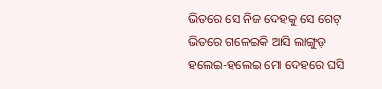ଭିତରେ ସେ ନିଜ ଦେହକୁ ସେ ଗେଟ୍ ଭିତରେ ଗଳେଇକି ଆସି ଲାଙ୍ଗୁଡ଼ ହଲେଇ-ହଲେଇ ମୋ ଦେହରେ ଘସି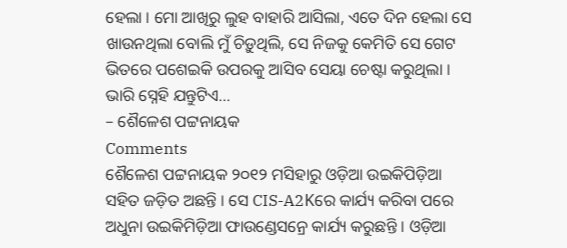ହେଲା । ମୋ ଆଖିରୁ ଲୁହ ବାହାରି ଆସିଲା, ଏତେ ଦିନ ହେଲା ସେ ଖାଉନଥିଲା ବୋଲି ମୁଁ ଚିଡ଼ୁଥିଲି, ସେ ନିଜକୁ କେମିତି ସେ ଗେଟ ଭିତରେ ପଶେଇକି ଉପରକୁ ଆସିବ ସେୟା ଚେଷ୍ଟା କରୁଥିଲା । ଭାରି ସ୍ନେହି ଯନ୍ତୁଟିଏ…
– ଶୈଳେଶ ପଟ୍ଟନାୟକ
Comments
ଶୈଳେଶ ପଟ୍ଟନାୟକ ୨୦୧୨ ମସିହାରୁ ଓଡ଼ିଆ ଉଇକିପିଡ଼ିଆ ସହିତ ଜଡ଼ିତ ଅଛନ୍ତି । ସେ CIS-A2Kରେ କାର୍ଯ୍ୟ କରିବା ପରେ ଅଧୁନା ଉଇକିମିଡ଼ିଆ ଫାଉଣ୍ଡେସନ୍ରେ କାର୍ଯ୍ୟ କରୁଛନ୍ତି । ଓଡ଼ିଆ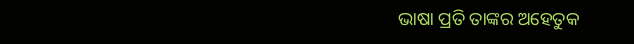ଭାଷା ପ୍ରତି ତାଙ୍କର ଅହେତୁକ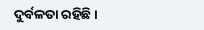ଦୁର୍ବଳତା ରହିଛି ।